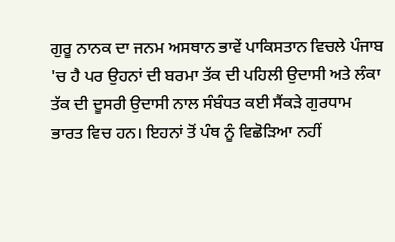ਗੁਰੂ ਨਾਨਕ ਦਾ ਜਨਮ ਅਸਥਾਨ ਭਾਵੇਂ ਪਾਕਿਸਤਾਨ ਵਿਚਲੇ ਪੰਜਾਬ 'ਚ ਹੈ ਪਰ ਉਹਨਾਂ ਦੀ ਬਰਮਾ ਤੱਕ ਦੀ ਪਹਿਲੀ ਉਦਾਸੀ ਅਤੇ ਲੰਕਾ ਤੱਕ ਦੀ ਦੂਸਰੀ ਉਦਾਸੀ ਨਾਲ ਸੰਬੰਧਤ ਕਈ ਸੈਂਕੜੇ ਗੁਰਧਾਮ ਭਾਰਤ ਵਿਚ ਹਨ। ਇਹਨਾਂ ਤੋਂ ਪੰਥ ਨੂੰ ਵਿਛੋੜਿਆ ਨਹੀਂ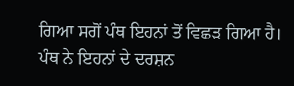ਗਿਆ ਸਗੋਂ ਪੰਥ ਇਹਨਾਂ ਤੋਂ ਵਿਛੜ ਗਿਆ ਹੈ। ਪੰਥ ਨੇ ਇਹਨਾਂ ਦੇ ਦਰਸ਼ਨ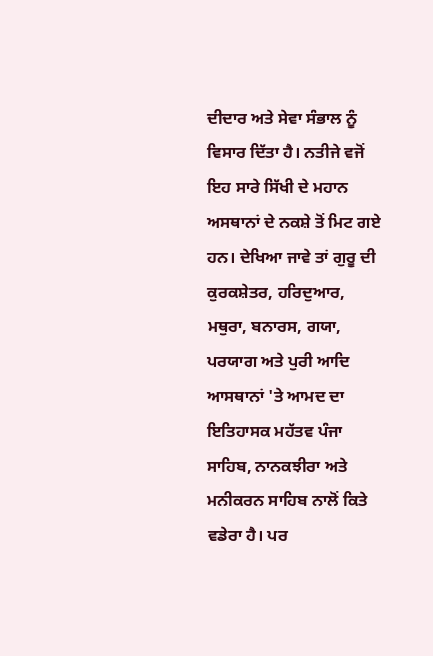ਦੀਦਾਰ ਅਤੇ ਸੇਵਾ ਸੰਭਾਲ ਨੂੰ ਵਿਸਾਰ ਦਿੱਤਾ ਹੈ। ਨਤੀਜੇ ਵਜੋਂ ਇਹ ਸਾਰੇ ਸਿੱਖੀ ਦੇ ਮਹਾਨ ਅਸਥਾਨਾਂ ਦੇ ਨਕਸ਼ੇ ਤੋਂ ਮਿਟ ਗਏ ਹਨ। ਦੇਖਿਆ ਜਾਵੇ ਤਾਂ ਗੁਰੂ ਦੀ ਕੁਰਕਸ਼ੇਤਰ, ਹਰਿਦੁਆਰ, ਮਥੁਰਾ, ਬਨਾਰਸ, ਗਯਾ, ਪਰਯਾਗ ਅਤੇ ਪੁਰੀ ਆਦਿ ਆਸਥਾਨਾਂ 'ਤੇ ਆਮਦ ਦਾ ਇਤਿਹਾਸਕ ਮਹੱਤਵ ਪੰਜਾ ਸਾਹਿਬ, ਨਾਨਕਝੀਰਾ ਅਤੇ ਮਨੀਕਰਨ ਸਾਹਿਬ ਨਾਲੋਂ ਕਿਤੇ ਵਡੇਰਾ ਹੈ। ਪਰ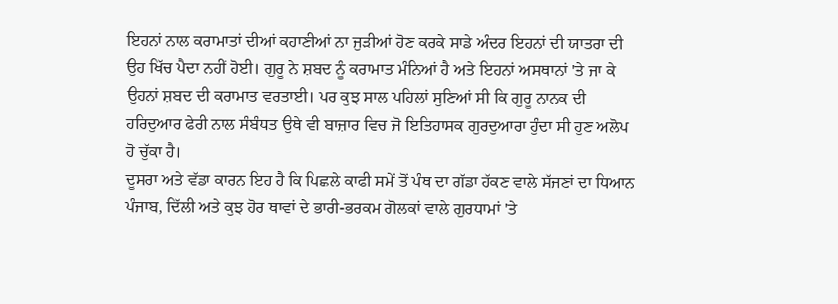ਇਹਨਾਂ ਨਾਲ ਕਰਾਮਾਤਾਂ ਦੀਆਂ ਕਹਾਣੀਆਂ ਨਾ ਜੁੜੀਆਂ ਹੋਣ ਕਰਕੇ ਸਾਡੇ ਅੰਦਰ ਇਹਨਾਂ ਦੀ ਯਾਤਰਾ ਦੀ ਉਹ ਖਿੱਚ ਪੈਦਾ ਨਹੀਂ ਹੋਈ। ਗੁਰੂ ਨੇ ਸ਼ਬਦ ਨੂੰ ਕਰਾਮਾਤ ਮੰਨਿਆਂ ਹੈ ਅਤੇ ਇਹਨਾਂ ਅਸਥਾਨਾਂ 'ਤੇ ਜਾ ਕੇ ਉਹਨਾਂ ਸ਼ਬਦ ਦੀ ਕਰਾਮਾਤ ਵਰਤਾਈ। ਪਰ ਕੁਝ ਸਾਲ ਪਹਿਲਾਂ ਸੁਣਿਆਂ ਸੀ ਕਿ ਗੁਰੂ ਨਾਨਕ ਦੀ ਹਰਿਦੁਆਰ ਫੇਰੀ ਨਾਲ ਸੰਬੰਧਤ ਉਥੇ ਵੀ ਬਾਜ਼ਾਰ ਵਿਚ ਜੋ ਇਤਿਹਾਸਕ ਗੁਰਦੁਆਰਾ ਹੁੰਦਾ ਸੀ ਹੁਣ ਅਲੋਪ ਹੋ ਚੁੱਕਾ ਹੈ।
ਦੂਸਰਾ ਅਤੇ ਵੱਡਾ ਕਾਰਨ ਇਹ ਹੈ ਕਿ ਪਿਛਲੇ ਕਾਫੀ ਸਮੇਂ ਤੋਂ ਪੰਥ ਦਾ ਗੱਡਾ ਹੱਕਣ ਵਾਲੇ ਸੱਜਣਾਂ ਦਾ ਧਿਆਨ ਪੰਜਾਬ, ਦਿੱਲੀ ਅਤੇ ਕੁਝ ਹੋਰ ਥਾਵਾਂ ਦੇ ਭਾਰੀ-ਭਰਕਮ ਗੋਲਕਾਂ ਵਾਲੇ ਗੁਰਧਾਮਾਂ 'ਤੇ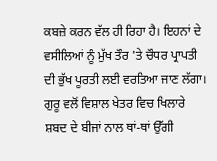ਕਬਜ਼ੇ ਕਰਨ ਵੱਲ ਹੀ ਰਿਹਾ ਹੈ। ਇਹਨਾਂ ਦੇ ਵਸੀਲਿਆਂ ਨੂੰ ਮੁੱਖ ਤੌਰ 'ਤੇ ਚੌਧਰ ਪ੍ਰਾਪਤੀ ਦੀ ਭੁੱਖ ਪੂਰਤੀ ਲਈ ਵਰਤਿਆ ਜਾਣ ਲੱਗਾ। ਗੁਰੂ ਵਲੋਂ ਵਿਸ਼ਾਲ ਖੇਤਰ ਵਿਚ ਖਿਲਾਰੇ ਸ਼ਬਦ ਦੇ ਬੀਜਾਂ ਨਾਲ ਥਾਂ-ਥਾਂ ਉੱਗੀ